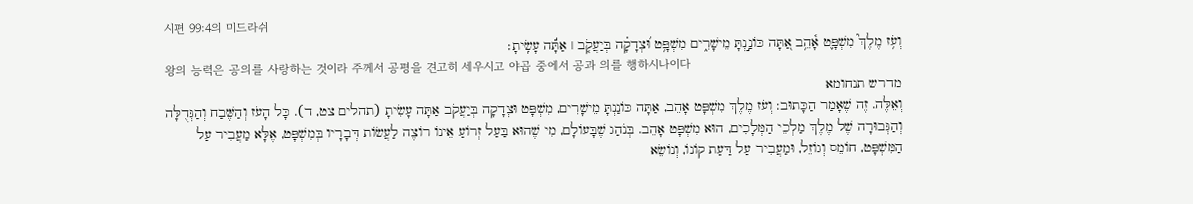시편 99:4의 미드라쉬
וְעֹ֥ז מֶלֶךְ֮ מִשְׁפָּ֪ט אָ֫הֵ֥ב אַ֭תָּה כּוֹנַ֣נְתָּ מֵישָׁרִ֑ים מִשְׁפָּ֥ט וּ֝צְדָקָ֗ה בְּיַעֲקֹ֤ב ׀ אַתָּ֬ה עָשִֽׂיתָ׃
왕의 능력은 공의를 사랑하는 것이라 주께서 공평을 견고히 세우시고 야곱 중에서 공과 의를 행하시나이다
מדרש תנחומא
וְאֵלֶּה. זֶה שֶׁאָמַר הַכָּתוּב: וְעֹז מֶלֶךְ מִשְׁפָּט אָהֵב, אַתָּה כּוֹנַנְתָּ מֵישָׁרִים, מִשְׁפָּט וּצְדָקָה בְּיַעֲקֹב אַתָּה עָשִׂיתָ (תהלים צט, ד). כָּל הָעֹז וְהַשֶּׁבַח וְהַגְּדֻלָּה וְהַגְּבוּרָה שֶׁל מֶלֶךְ מַלְכֵי הַמְּלָכִים, הוּא מִשְׁפָּט אָהֵב. בְּנֹהַג שֶׁבָּעוֹלָם, מִי שֶׁהוּא בַּעַל זְרוֹעַ אֵינוֹ רוֹצֶה לַעֲשׂוֹת דְּבָרָיו בְּמִשְׁפָּט, אֶלָּא מַעֲבִיר עַל הַמִּשְׁפָּט, חוֹמֵס וְגוֹזֵל, וּמַעֲבִיר עַל דַּעַת קוֹנוֹ, וְנוֹשֵׂא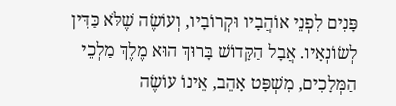פָּנִים לִפְנֵי אוֹהֲבָיו וּקְרוֹבָיו, וְעוֹשֶׂה שֶׁלֹּא כַּדִּין לְשׂוֹנְאָיו. אֲבָל הַקָּדוֹשׁ בָּרוּךְ הוּא מֶלֶךְ מַלְכֵי הַמְּלָכִים, מִשְׁפָּט אָהֵב, אֵינוֹ עוֹשֶׂה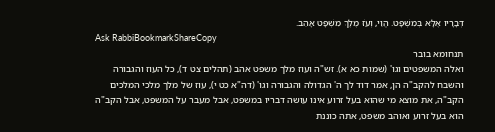דְּבָרָיו אֶלָּא בְּמִשְׁפָּט. הֱוֵי, וְעֹז מֶלֶךְ מִשְׁפָּט אָהֵב.
Ask RabbiBookmarkShareCopy
תנחומא בובר
ואלה המשפטים וגו' (שמות כא א). זש"ה ועוז מלך משפט אהב (תהלים צט ד), כל העוז והגבורה והשבח להקב"ה הן, אמר דוד לך ה' הגדולה והגבורה וגו' (דה"א כט י), עוז של מלך מלכי המלכים הקב"ה, את מוצא מי שהוא בעל זרוע אינו עושה דבריו במשפט, אבל מעבר על המשפט, אבל הקב"ה הוא בעל זרוע ואוהב משפט, אתה כוננת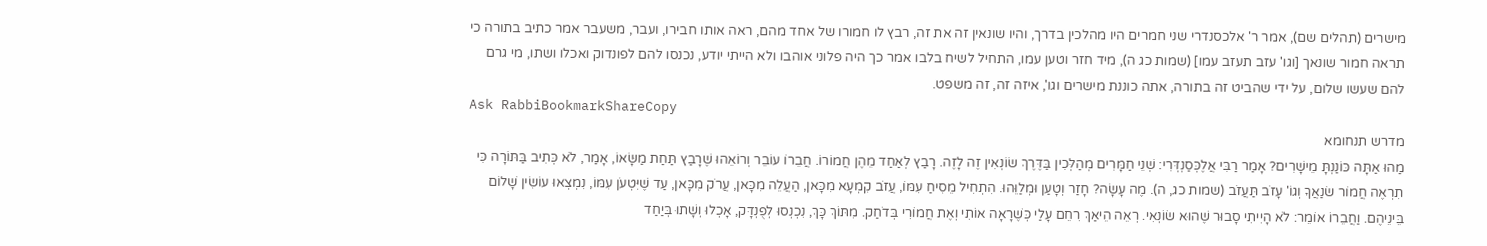מישרים (תהלים שם), אמר ר' אלכסנדרי שני חמרים היו מהלכין בדרך, והיו שונאין זה את זה, רבץ לו חמורו של אחד מהם, ראה אותו חבירו, ועבר, משעבר אמר כתיב בתורה כי תראה חמור שונאך [וגו' עזב תעזב עמו] (שמות כג ה), מיד חזר וטען עמו, התחיל לשיח בלבו אמר כך היה פלוני אוהבו ולא הייתי יודע, נכנסו להם לפונדוק ואכלו ושתו, מי גרם להם שעשו שלום, על ידי שהביט זה בתורה, אתה כוננת מישרים וגו', איזה זה, זה משפט.
Ask RabbiBookmarkShareCopy
מדרש תנחומא
מַהוּ אַתָּה כּוֹנַנְתָּ מֵישָׁרִים? אָמַר רַבִּי אֲלֶכְּסַנְדְּרִי: שְׁנֵי חַמָּרִים מְהַלְּכִין בַּדֶּרֶךְ שׂוֹנְאִין זֶה לָזֶה. רָבַץ לְאַחַד מֵהֶן חֲמוֹרוֹ. חֲבֵרוֹ עוֹבֵר וְרוֹאֵהוּ שֶׁרָבַץ תַּחַת מַשָּׂאוֹ, אָמַר, לֹא כְּתִיב בַּתּוֹרָה כִּי תִרְאֶה חֲמוֹר שׂנַאֲךָ וְגוֹ' עָזֹב תַּעֲזֹב (שמות כג, ה). מֶה עָשָׂה? חָזַר וְטָעַן וּמְלַוֵּהוּ. הִתְחִיל מֵסִיחַ עִמּוֹ, עֲזֹב קִמְעָא מִכָּאן, הַעֲלֵה מִכָּאן, עֲרֹק מִכָּאן, עַד שֶׁיִּטְעֹן עִמּוֹ, נִמְצְאוּ עוֹשִׂין שָׁלוֹם בֵּינֵיהֶם. וַחֲבֵרוֹ אוֹמֵר: לֹא הָיִיתִי סָבוּר שֶׁהוּא שׂוֹנְאִי. רְאֵה הֵיאַךְ רִחֵם עָלַי כְּשֶׁרָאָה אוֹתִי וְאֶת חֲמוֹרִי בְּדֹחַק. מִתּוֹךְ כָּךְ, נִכְנְסוּ לְפֻנְדָּק, אָכְלוּ וְשָׁתוּ בְּיַחַד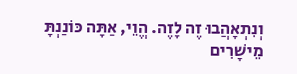וְנִתְאָהֲבוּ זֶה לָזֶה. הֱוֵי, אַתָּה כּוֹנַנְתָּ מֵישָׁרִים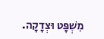מִשְׁפָּט וּצְדָקָה.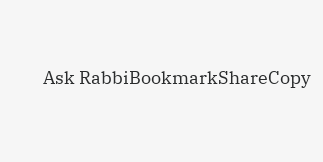Ask RabbiBookmarkShareCopy